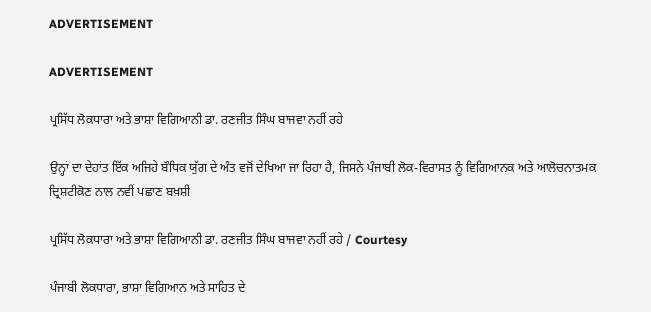ADVERTISEMENT

ADVERTISEMENT

ਪ੍ਰਸਿੱਧ ਲੋਕਧਾਰਾ ਅਤੇ ਭਾਸ਼ਾ ਵਿਗਿਆਨੀ ਡਾ. ਰਣਜੀਤ ਸਿੰਘ ਬਾਜਵਾ ਨਹੀਂ ਰਹੇ

ਉਨ੍ਹਾਂ ਦਾ ਦੇਹਾਂਤ ਇੱਕ ਅਜਿਹੇ ਬੌਧਿਕ ਯੁੱਗ ਦੇ ਅੰਤ ਵਜੋਂ ਦੇਖਿਆ ਜਾ ਰਿਹਾ ਹੈ, ਜਿਸਨੇ ਪੰਜਾਬੀ ਲੋਕ-ਵਿਰਾਸਤ ਨੂੰ ਵਿਗਿਆਨਕ ਅਤੇ ਆਲੋਚਨਾਤਮਕ ਦ੍ਰਿਸ਼ਟੀਕੋਣ ਨਾਲ ਨਵੀਂ ਪਛਾਣ ਬਖ਼ਸ਼ੀ

ਪ੍ਰਸਿੱਧ ਲੋਕਧਾਰਾ ਅਤੇ ਭਾਸ਼ਾ ਵਿਗਿਆਨੀ ਡਾ. ਰਣਜੀਤ ਸਿੰਘ ਬਾਜਵਾ ਨਹੀਂ ਰਹੇ / Courtesy

ਪੰਜਾਬੀ ਲੋਕਧਾਰਾ, ਭਾਸ਼ਾ ਵਿਗਿਆਨ ਅਤੇ ਸਾਹਿਤ ਦੇ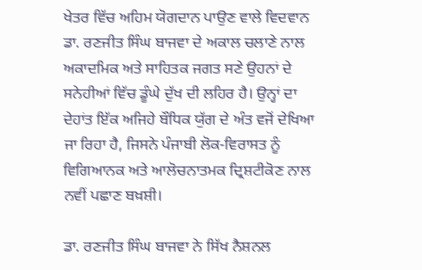ਖੇਤਰ ਵਿੱਚ ਅਹਿਮ ਯੋਗਦਾਨ ਪਾਉਣ ਵਾਲੇ ਵਿਦਵਾਨ ਡਾ. ਰਣਜੀਤ ਸਿੰਘ ਬਾਜਵਾ ਦੇ ਅਕਾਲ ਚਲਾਣੇ ਨਾਲ ਅਕਾਦਮਿਕ ਅਤੇ ਸਾਹਿਤਕ ਜਗਤ ਸਣੇ ਉਹਨਾਂ ਦੇ ਸਨੇਹੀਆਂ ਵਿੱਚ ਡੂੰਘੇ ਦੁੱਖ ਦੀ ਲਹਿਰ ਹੈ। ਉਨ੍ਹਾਂ ਦਾ ਦੇਹਾਂਤ ਇੱਕ ਅਜਿਹੇ ਬੌਧਿਕ ਯੁੱਗ ਦੇ ਅੰਤ ਵਜੋਂ ਦੇਖਿਆ ਜਾ ਰਿਹਾ ਹੈ, ਜਿਸਨੇ ਪੰਜਾਬੀ ਲੋਕ-ਵਿਰਾਸਤ ਨੂੰ ਵਿਗਿਆਨਕ ਅਤੇ ਆਲੋਚਨਾਤਮਕ ਦ੍ਰਿਸ਼ਟੀਕੋਣ ਨਾਲ ਨਵੀਂ ਪਛਾਣ ਬਖ਼ਸ਼ੀ।

ਡਾ. ਰਣਜੀਤ ਸਿੰਘ ਬਾਜਵਾ ਨੇ ਸਿੱਖ ਨੈਸ਼ਨਲ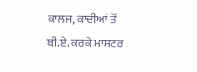ਕਾਲਜ, ਕਾਦੀਆਂ ਤੋਂ ਬੀ.ਏ. ਕਰਕੇ ਮਾਸਟਰ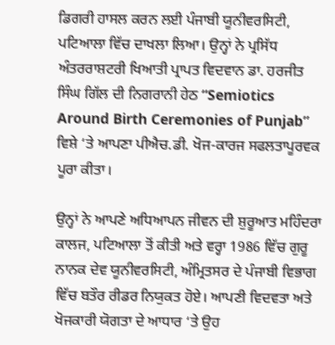ਡਿਗਰੀ ਹਾਸਲ ਕਰਨ ਲਈ ਪੰਜਾਬੀ ਯੂਨੀਵਰਸਿਟੀ, ਪਟਿਆਲਾ ਵਿੱਚ ਦਾਖਲਾ ਲਿਆ। ਉਨ੍ਹਾਂ ਨੇ ਪ੍ਰਸਿੱਧ ਅੰਤਰਰਾਸ਼ਟਰੀ ਖਿਆਤੀ ਪ੍ਰਾਪਤ ਵਿਦਵਾਨ ਡਾ. ਹਰਜੀਤ ਸਿੰਘ ਗਿੱਲ ਦੀ ਨਿਗਰਾਨੀ ਹੇਠ “Semiotics Around Birth Ceremonies of Punjab” ਵਿਸ਼ੇ ‘ਤੇ ਆਪਣਾ ਪੀਐਚ.ਡੀ. ਖੋਜ-ਕਾਰਜ ਸਫਲਤਾਪੂਰਵਕ ਪੂਰਾ ਕੀਤਾ।

ਉਨ੍ਹਾਂ ਨੇ ਆਪਣੇ ਅਧਿਆਪਨ ਜੀਵਨ ਦੀ ਸ਼ੁਰੂਆਤ ਮਹਿੰਦਰਾ ਕਾਲਜ, ਪਟਿਆਲਾ ਤੋਂ ਕੀਤੀ ਅਤੇ ਵਰ੍ਹਾ 1986 ਵਿੱਚ ਗੁਰੂ ਨਾਨਕ ਦੇਵ ਯੂਨੀਵਰਸਿਟੀ, ਅੰਮ੍ਰਿਤਸਰ ਦੇ ਪੰਜਾਬੀ ਵਿਭਾਗ ਵਿੱਚ ਬਤੌਰ ਰੀਡਰ ਨਿਯੁਕਤ ਹੋਏ। ਆਪਣੀ ਵਿਦਵਤਾ ਅਤੇ ਖੋਜਕਾਰੀ ਯੋਗਤਾ ਦੇ ਆਧਾਰ ‘ਤੇ ਉਹ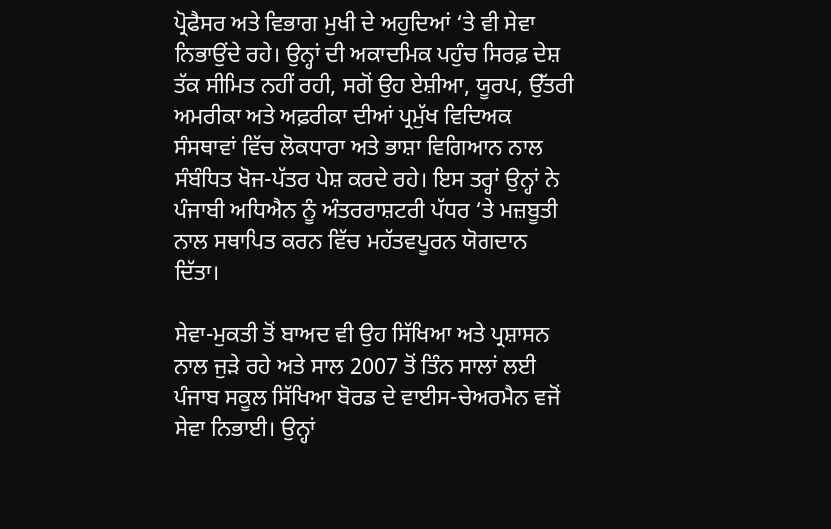ਪ੍ਰੋਫੈਸਰ ਅਤੇ ਵਿਭਾਗ ਮੁਖੀ ਦੇ ਅਹੁਦਿਆਂ ‘ਤੇ ਵੀ ਸੇਵਾ ਨਿਭਾਉਂਦੇ ਰਹੇ। ਉਨ੍ਹਾਂ ਦੀ ਅਕਾਦਮਿਕ ਪਹੁੰਚ ਸਿਰਫ਼ ਦੇਸ਼ ਤੱਕ ਸੀਮਿਤ ਨਹੀਂ ਰਹੀ, ਸਗੋਂ ਉਹ ਏਸ਼ੀਆ, ਯੂਰਪ, ਉੱਤਰੀ ਅਮਰੀਕਾ ਅਤੇ ਅਫ਼ਰੀਕਾ ਦੀਆਂ ਪ੍ਰਮੁੱਖ ਵਿਦਿਅਕ ਸੰਸਥਾਵਾਂ ਵਿੱਚ ਲੋਕਧਾਰਾ ਅਤੇ ਭਾਸ਼ਾ ਵਿਗਿਆਨ ਨਾਲ ਸੰਬੰਧਿਤ ਖੋਜ-ਪੱਤਰ ਪੇਸ਼ ਕਰਦੇ ਰਹੇ। ਇਸ ਤਰ੍ਹਾਂ ਉਨ੍ਹਾਂ ਨੇ ਪੰਜਾਬੀ ਅਧਿਐਨ ਨੂੰ ਅੰਤਰਰਾਸ਼ਟਰੀ ਪੱਧਰ ‘ਤੇ ਮਜ਼ਬੂਤੀ ਨਾਲ ਸਥਾਪਿਤ ਕਰਨ ਵਿੱਚ ਮਹੱਤਵਪੂਰਨ ਯੋਗਦਾਨ ਦਿੱਤਾ।

ਸੇਵਾ-ਮੁਕਤੀ ਤੋਂ ਬਾਅਦ ਵੀ ਉਹ ਸਿੱਖਿਆ ਅਤੇ ਪ੍ਰਸ਼ਾਸਨ ਨਾਲ ਜੁੜੇ ਰਹੇ ਅਤੇ ਸਾਲ 2007 ਤੋਂ ਤਿੰਨ ਸਾਲਾਂ ਲਈ ਪੰਜਾਬ ਸਕੂਲ ਸਿੱਖਿਆ ਬੋਰਡ ਦੇ ਵਾਈਸ-ਚੇਅਰਮੈਨ ਵਜੋਂ ਸੇਵਾ ਨਿਭਾਈ। ਉਨ੍ਹਾਂ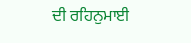ਦੀ ਰਹਿਨੁਮਾਈ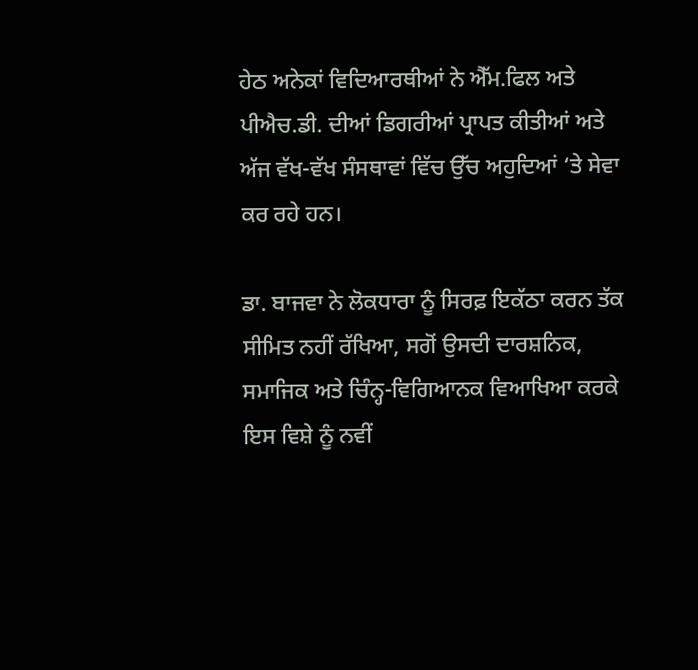ਹੇਠ ਅਨੇਕਾਂ ਵਿਦਿਆਰਥੀਆਂ ਨੇ ਐੱਮ.ਫਿਲ ਅਤੇ ਪੀਐਚ.ਡੀ. ਦੀਆਂ ਡਿਗਰੀਆਂ ਪ੍ਰਾਪਤ ਕੀਤੀਆਂ ਅਤੇ ਅੱਜ ਵੱਖ-ਵੱਖ ਸੰਸਥਾਵਾਂ ਵਿੱਚ ਉੱਚ ਅਹੁਦਿਆਂ ‘ਤੇ ਸੇਵਾ ਕਰ ਰਹੇ ਹਨ।

ਡਾ. ਬਾਜਵਾ ਨੇ ਲੋਕਧਾਰਾ ਨੂੰ ਸਿਰਫ਼ ਇਕੱਠਾ ਕਰਨ ਤੱਕ ਸੀਮਿਤ ਨਹੀਂ ਰੱਖਿਆ, ਸਗੋਂ ਉਸਦੀ ਦਾਰਸ਼ਨਿਕ, ਸਮਾਜਿਕ ਅਤੇ ਚਿੰਨ੍ਹ-ਵਿਗਿਆਨਕ ਵਿਆਖਿਆ ਕਰਕੇ ਇਸ ਵਿਸ਼ੇ ਨੂੰ ਨਵੀਂ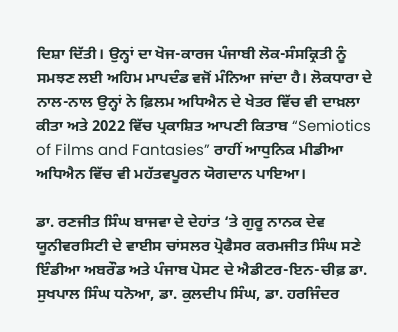ਦਿਸ਼ਾ ਦਿੱਤੀ। ਉਨ੍ਹਾਂ ਦਾ ਖੋਜ-ਕਾਰਜ ਪੰਜਾਬੀ ਲੋਕ-ਸੰਸਕ੍ਰਿਤੀ ਨੂੰ ਸਮਝਣ ਲਈ ਅਹਿਮ ਮਾਪਦੰਡ ਵਜੋਂ ਮੰਨਿਆ ਜਾਂਦਾ ਹੈ। ਲੋਕਧਾਰਾ ਦੇ ਨਾਲ-ਨਾਲ ਉਨ੍ਹਾਂ ਨੇ ਫ਼ਿਲਮ ਅਧਿਐਨ ਦੇ ਖੇਤਰ ਵਿੱਚ ਵੀ ਦਾਖ਼ਲਾ ਕੀਤਾ ਅਤੇ 2022 ਵਿੱਚ ਪ੍ਰਕਾਸ਼ਿਤ ਆਪਣੀ ਕਿਤਾਬ “Semiotics of Films and Fantasies” ਰਾਹੀਂ ਆਧੁਨਿਕ ਮੀਡੀਆ ਅਧਿਐਨ ਵਿੱਚ ਵੀ ਮਹੱਤਵਪੂਰਨ ਯੋਗਦਾਨ ਪਾਇਆ।

ਡਾ. ਰਣਜੀਤ ਸਿੰਘ ਬਾਜਵਾ ਦੇ ਦੇਹਾਂਤ ‘ਤੇ ਗੁਰੂ ਨਾਨਕ ਦੇਵ ਯੂਨੀਵਰਸਿਟੀ ਦੇ ਵਾਈਸ ਚਾਂਸਲਰ ਪ੍ਰੋਫੈਸਰ ਕਰਮਜੀਤ ਸਿੰਘ ਸਣੇ ਇੰਡੀਆ ਅਬਰੌਡ ਅਤੇ ਪੰਜਾਬ ਪੋਸਟ ਦੇ ਐਡੀਟਰ-ਇਨ-ਚੀਫ਼ ਡਾ. ਸੁਖਪਾਲ ਸਿੰਘ ਧਨੋਆ, ਡਾ. ਕੁਲਦੀਪ ਸਿੰਘ, ਡਾ. ਹਰਜਿੰਦਰ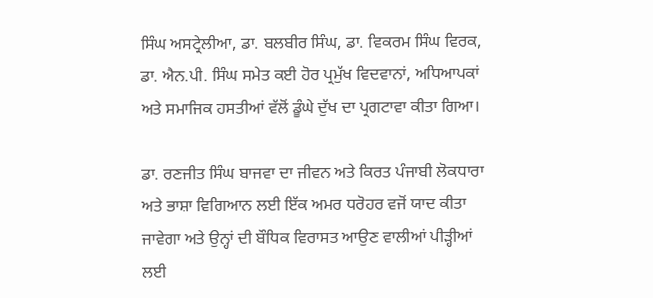ਸਿੰਘ ਅਸਟ੍ਰੇਲੀਆ, ਡਾ. ਬਲਬੀਰ ਸਿੰਘ, ਡਾ. ਵਿਕਰਮ ਸਿੰਘ ਵਿਰਕ, ਡਾ. ਐਨ.ਪੀ. ਸਿੰਘ ਸਮੇਤ ਕਈ ਹੋਰ ਪ੍ਰਮੁੱਖ ਵਿਦਵਾਨਾਂ, ਅਧਿਆਪਕਾਂ ਅਤੇ ਸਮਾਜਿਕ ਹਸਤੀਆਂ ਵੱਲੋਂ ਡੂੰਘੇ ਦੁੱਖ ਦਾ ਪ੍ਰਗਟਾਵਾ ਕੀਤਾ ਗਿਆ।

ਡਾ. ਰਣਜੀਤ ਸਿੰਘ ਬਾਜਵਾ ਦਾ ਜੀਵਨ ਅਤੇ ਕਿਰਤ ਪੰਜਾਬੀ ਲੋਕਧਾਰਾ ਅਤੇ ਭਾਸ਼ਾ ਵਿਗਿਆਨ ਲਈ ਇੱਕ ਅਮਰ ਧਰੋਹਰ ਵਜੋਂ ਯਾਦ ਕੀਤਾ ਜਾਵੇਗਾ ਅਤੇ ਉਨ੍ਹਾਂ ਦੀ ਬੌਧਿਕ ਵਿਰਾਸਤ ਆਉਣ ਵਾਲੀਆਂ ਪੀੜ੍ਹੀਆਂ ਲਈ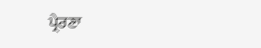ਪ੍ਰੇਰਣਾ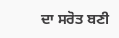ਦਾ ਸਰੋਤ ਬਣੀ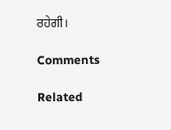ਰਹੇਗੀ।

Comments

Related